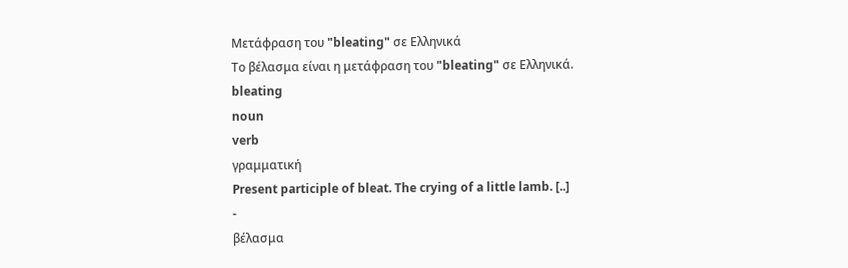Μετάφραση του "bleating" σε Ελληνικά
Το βέλασμα είναι η μετάφραση του "bleating" σε Ελληνικά.
bleating
noun
verb
γραμματική
Present participle of bleat. The crying of a little lamb. [..]
-
βέλασμα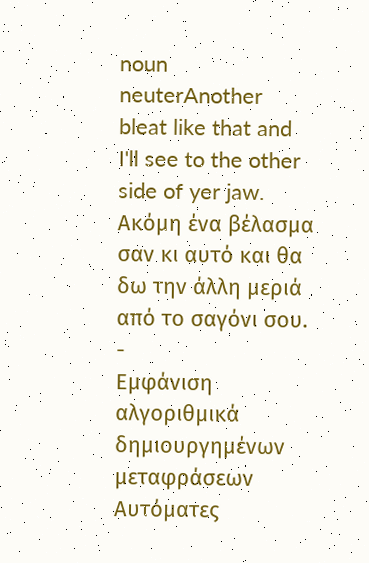noun neuterAnother bleat like that and I'll see to the other side of yer jaw.
Ακόμη ένα βέλασμα σαν κι αυτό και θα δω την άλλη μεριά από το σαγόνι σου.
-
Εμφάνιση αλγοριθμικά δημιουργημένων μεταφράσεων
Αυτόματες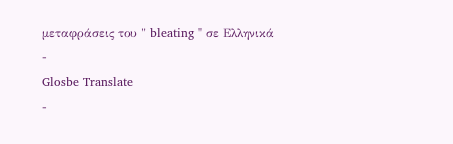μεταφράσεις του " bleating " σε Ελληνικά
-
Glosbe Translate
-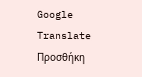Google Translate
Προσθήκη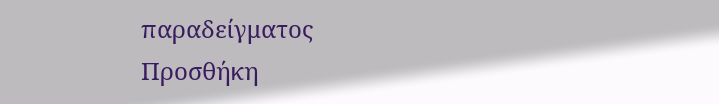παραδείγματος
Προσθήκη